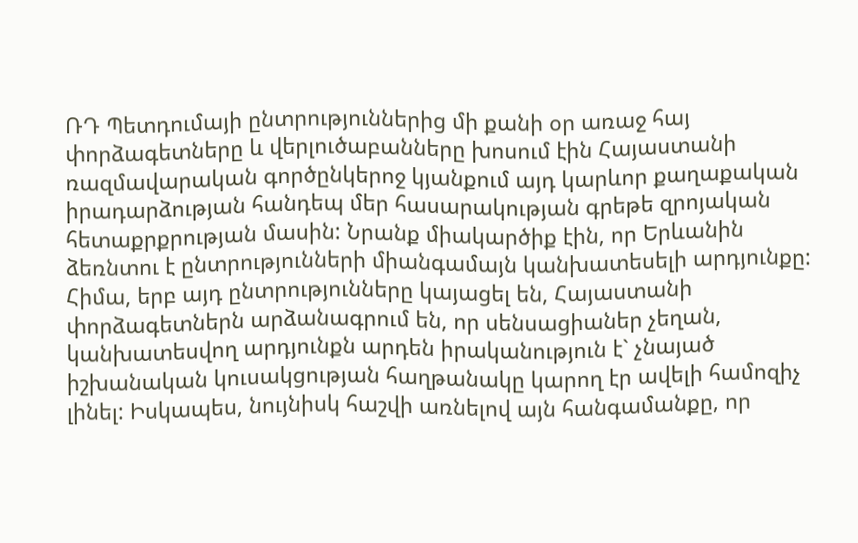ՌԴ Պետդումայի ընտրություններից մի քանի օր առաջ հայ փորձագետները և վերլուծաբանները խոսում էին Հայաստանի ռազմավարական գործընկերոջ կյանքում այդ կարևոր քաղաքական իրադարձության հանդեպ մեր հասարակության գրեթե զրոյական հետաքրքրության մասին: Նրանք միակարծիք էին, որ Երևանին ձեռնտու է ընտրությունների միանգամայն կանխատեսելի արդյունքը: Հիմա, երբ այդ ընտրությունները կայացել են, Հայաստանի փորձագետներն արձանագրում են, որ սենսացիաներ չեղան, կանխատեսվող արդյունքն արդեն իրականություն է` չնայած իշխանական կուսակցության հաղթանակը կարող էր ավելի համոզիչ լինել: Իսկապես, նույնիսկ հաշվի առնելով այն հանգամանքը, որ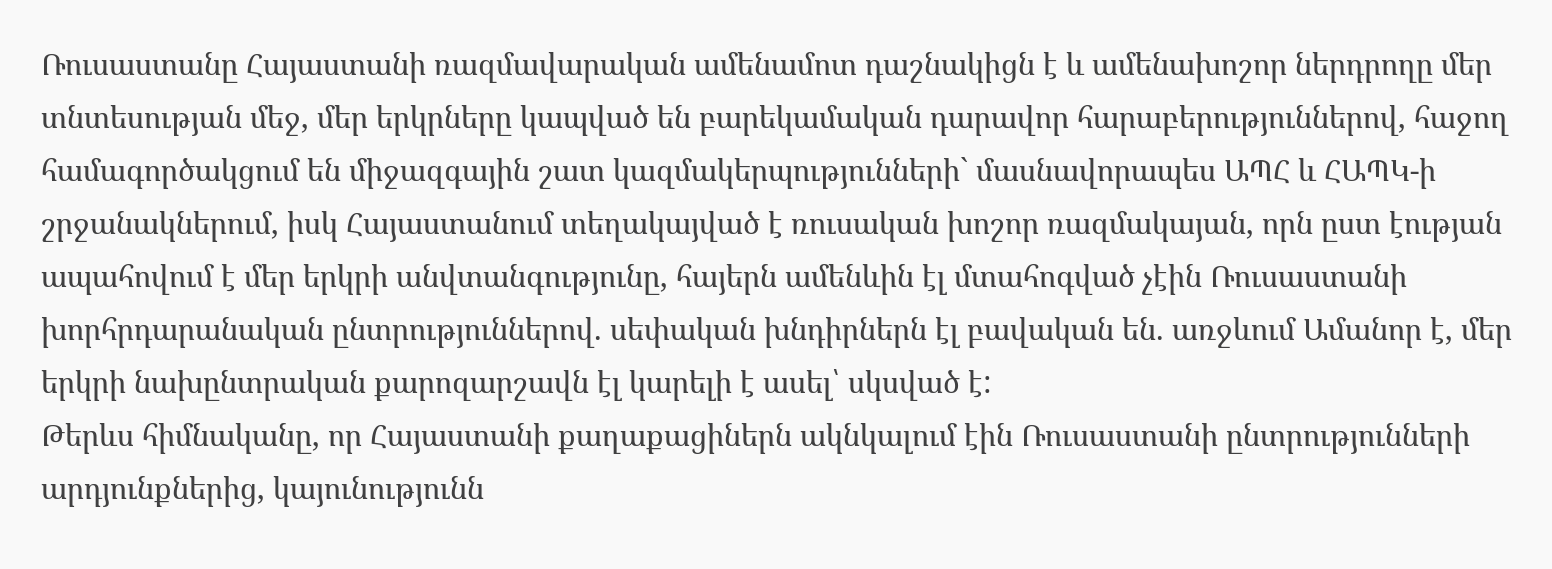Ռուսաստանը Հայաստանի ռազմավարական ամենամոտ դաշնակիցն է և ամենախոշոր ներդրողը մեր տնտեսության մեջ, մեր երկրները կապված են բարեկամական դարավոր հարաբերություններով, հաջող համագործակցում են միջազգային շատ կազմակերպությունների` մասնավորապես ԱՊՀ և ՀԱՊԿ-ի շրջանակներում, իսկ Հայաստանում տեղակայված է ռուսական խոշոր ռազմակայան, որն ըստ էության ապահովում է մեր երկրի անվտանգությունը, հայերն ամենևին էլ մտահոգված չէին Ռուսաստանի խորհրդարանական ընտրություններով. սեփական խնդիրներն էլ բավական են. առջևում Ամանոր է, մեր երկրի նախընտրական քարոզարշավն էլ կարելի է ասել՝ սկսված է:
Թերևս հիմնականը, որ Հայաստանի քաղաքացիներն ակնկալում էին Ռուսաստանի ընտրությունների արդյունքներից, կայունությունն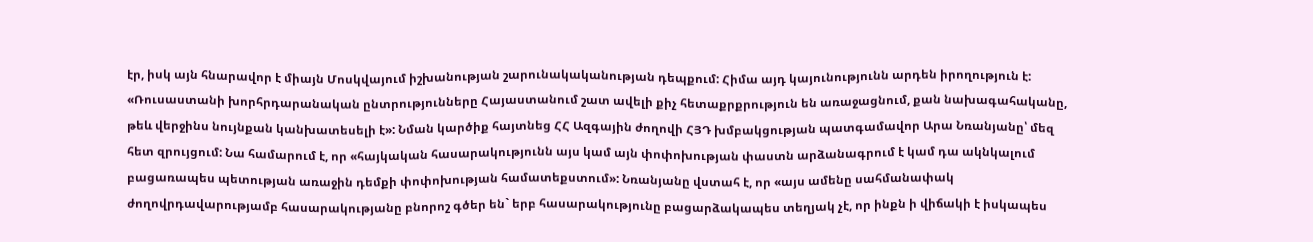էր, իսկ այն հնարավոր է միայն Մոսկվայում իշխանության շարունակականության դեպքում: Հիմա այդ կայունությունն արդեն իրողություն է:
«Ռուսաստանի խորհրդարանական ընտրությունները Հայաստանում շատ ավելի քիչ հետաքրքրություն են առաջացնում, քան նախագահականը, թեև վերջինս նույնքան կանխատեսելի է»: Նման կարծիք հայտնեց ՀՀ Ազգային ժողովի ՀՅԴ խմբակցության պատգամավոր Արա Նռանյանը՝ մեզ հետ զրույցում: Նա համարում է, որ «հայկական հասարակությունն այս կամ այն փոփոխության փաստն արձանագրում է կամ դա ակնկալում բացառապես պետության առաջին դեմքի փոփոխության համատեքստում»: Նռանյանը վստահ է, որ «այս ամենը սահմանափակ ժողովրդավարությամբ հասարակությանը բնորոշ գծեր են` երբ հասարակությունը բացարձակապես տեղյակ չէ, որ ինքն ի վիճակի է իսկապես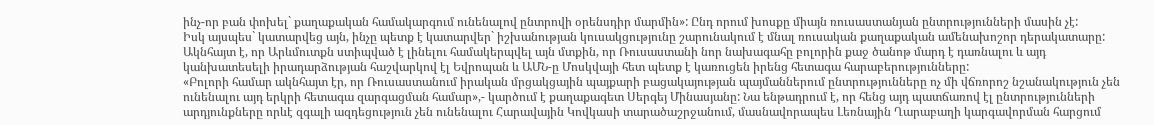ինչ-որ բան փոխել` քաղաքական համակարգում ունենալով ընտրովի օրենսդիր մարմին»: Ընդ որում խոսքը միայն ռուսաստանյան ընտրությունների մասին չէ:
Իսկ այսպես` կատարվեց այն, ինչը պետք է կատարվեր` իշխանության կուսակցությունը շարունակում է մնալ ռուսական քաղաքական ամենախոշոր դերակատարը: Ակնհայտ է, որ Արևմուտքն ստիպված է լինելու համակերպվել այն մտքին, որ Ռուսաստանի նոր նախագահը բոլորին քաջ ծանոթ մարդ է դառնալու և այդ կանխատեսելի իրադարձության հաշվարկով էլ Եվրոպան և ԱՄՆ-ը Մոսկվայի հետ պետք է կառուցեն իրենց հետագա հարաբերությունները:
«Բոլորի համար ակնհայտ էր, որ Ռուսաստանում իրական մրցակցային պայքարի բացակայության պայմաններում ընտրությունները ոչ մի վճռորոշ նշանակություն չեն ունենալու այդ երկրի հետագա զարգացման համար»,- կարծում է քաղաքագետ Սերգեյ Մինասյանը: Նա ենթադրում է, որ հենց այդ պատճառով էլ ընտրությունների արդյունքները որևէ զգալի ազդեցություն չեն ունենալու Հարավային Կովկասի տարածաշրջանում, մասնավորապես Լեռնային Ղարաբաղի կարգավորման հարցում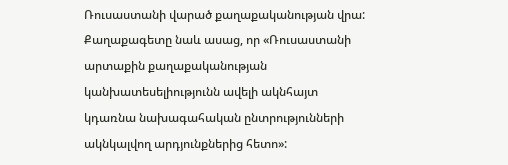Ռուսաստանի վարած քաղաքականության վրա:
Քաղաքագետը նաև ասաց, որ «Ռուսաստանի արտաքին քաղաքականության կանխատեսելիությունն ավելի ակնհայտ կդառնա նախագահական ընտրությունների ակնկալվող արդյունքներից հետո»: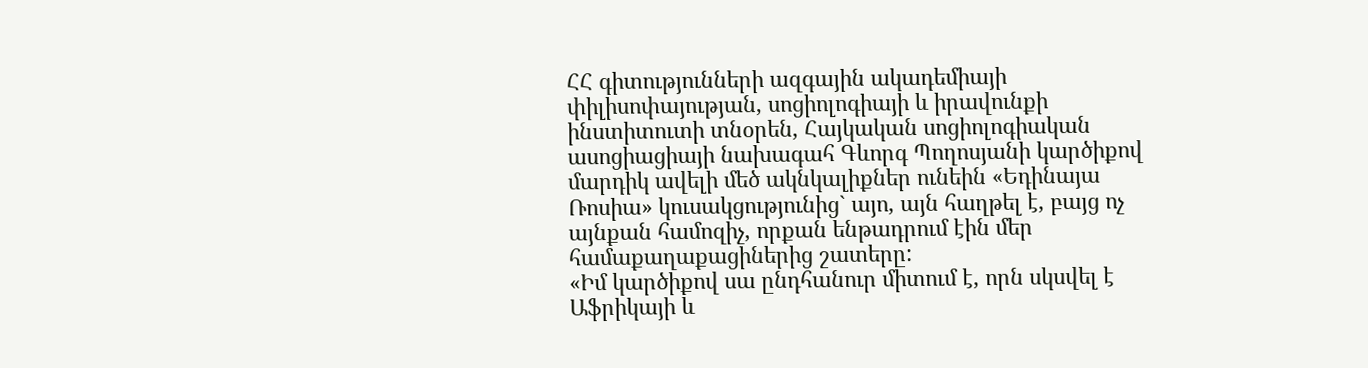ՀՀ գիտությունների ազգային ակադեմիայի փիլիսոփայության, սոցիոլոգիայի և իրավունքի ինստիտուտի տնօրեն, Հայկական սոցիոլոգիական ասոցիացիայի նախագահ Գևորգ Պողոսյանի կարծիքով մարդիկ ավելի մեծ ակնկալիքներ ունեին «Եդինայա Ռոսիա» կուսակցությունից` այո, այն հաղթել է, բայց ոչ այնքան համոզիչ, որքան ենթադրում էին մեր համաքաղաքացիներից շատերը:
«Իմ կարծիքով սա ընդհանուր միտում է, որն սկսվել է Աֆրիկայի և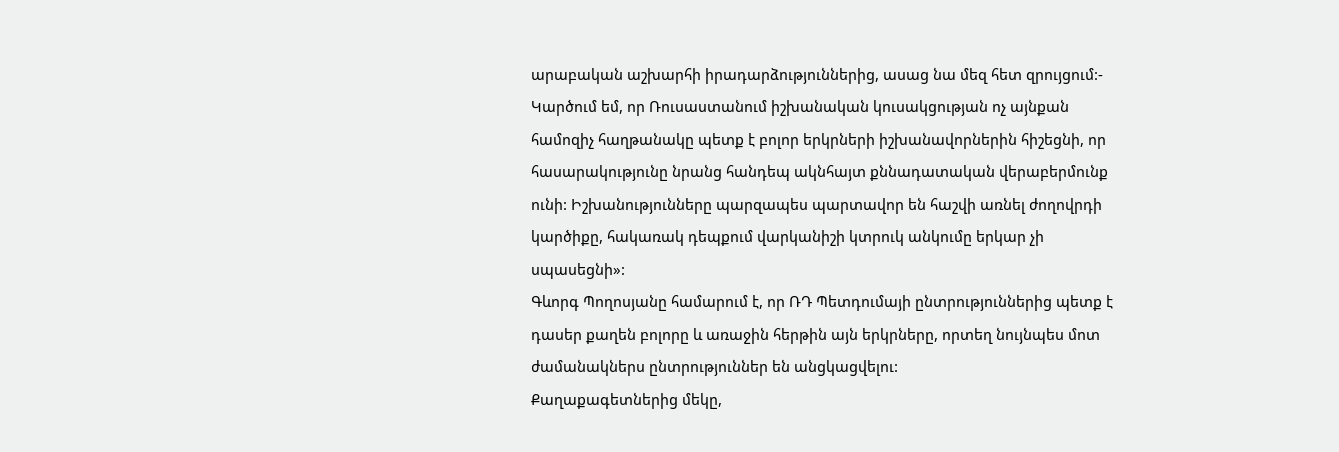արաբական աշխարհի իրադարձություններից, ասաց նա մեզ հետ զրույցում:- Կարծում եմ, որ Ռուսաստանում իշխանական կուսակցության ոչ այնքան համոզիչ հաղթանակը պետք է բոլոր երկրների իշխանավորներին հիշեցնի, որ հասարակությունը նրանց հանդեպ ակնհայտ քննադատական վերաբերմունք ունի: Իշխանությունները պարզապես պարտավոր են հաշվի առնել ժողովրդի կարծիքը, հակառակ դեպքում վարկանիշի կտրուկ անկումը երկար չի սպասեցնի»:
Գևորգ Պողոսյանը համարում է, որ ՌԴ Պետդումայի ընտրություններից պետք է դասեր քաղեն բոլորը և առաջին հերթին այն երկրները, որտեղ նույնպես մոտ ժամանակներս ընտրություններ են անցկացվելու:
Քաղաքագետներից մեկը,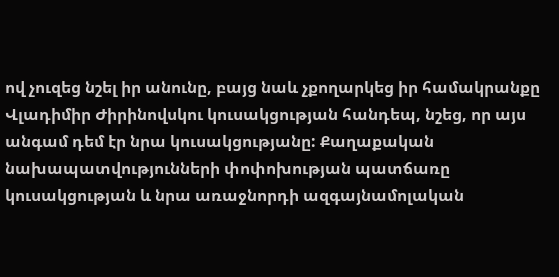ով չուզեց նշել իր անունը, բայց նաև չքողարկեց իր համակրանքը Վլադիմիր Ժիրինովսկու կուսակցության հանդեպ, նշեց, որ այս անգամ դեմ էր նրա կուսակցությանը: Քաղաքական նախապատվությունների փոփոխության պատճառը կուսակցության և նրա առաջնորդի ազգայնամոլական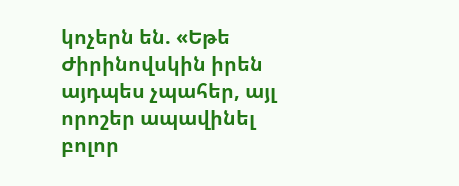կոչերն են. «Եթե Ժիրինովսկին իրեն այդպես չպահեր, այլ որոշեր ապավինել բոլոր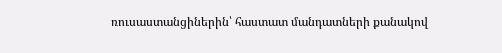ռուսաստանցիներին՝ հաստատ մանդատների քանակով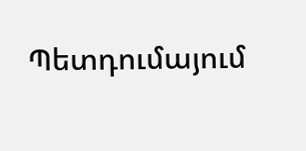Պետդումայում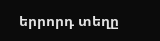երրորդ տեղը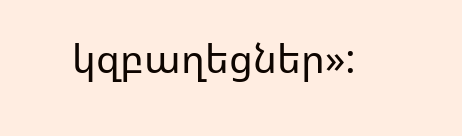կզբաղեցներ»: